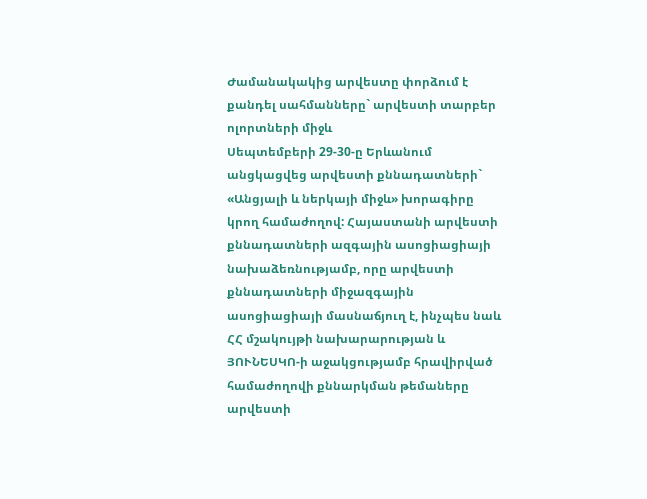Ժամանակակից արվեստը փորձում է քանդել սահմանները` արվեստի տարբեր ոլորտների միջև
Սեպտեմբերի 29-30-ը Երևանում անցկացվեց արվեստի քննադատների` «Անցյալի և ներկայի միջև» խորագիրը կրող համաժողով: Հայաստանի արվեստի քննադատների ազգային ասոցիացիայի նախաձեռնությամբ, որը արվեստի քննադատների միջազգային ասոցիացիայի մասնաճյուղ է, ինչպես նաև ՀՀ մշակույթի նախարարության և ՅՈՒՆԵՍԿՈ-ի աջակցությամբ հրավիրված համաժողովի քննարկման թեմաները արվեստի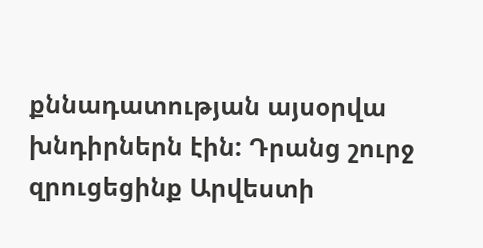քննադատության այսօրվա խնդիրներն էին: Դրանց շուրջ զրուցեցինք Արվեստի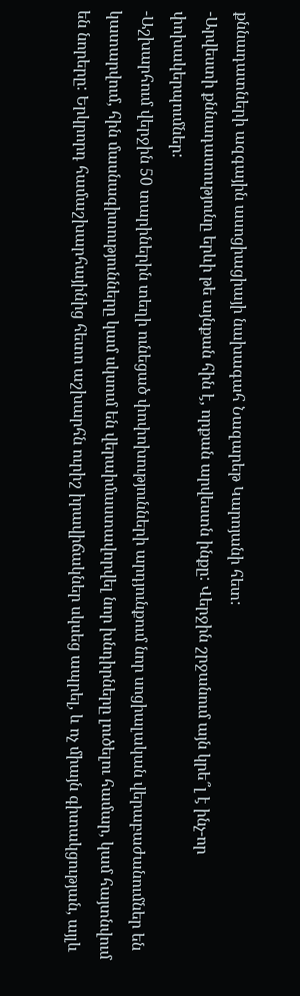քննադատների ազգային ասոցիացիայի նախագահ Նազարեթ Կարոյանի հետ:
-Արվեստի քննադատությունը երևի թե այնքան հին է, որքան արվեստն ինքը: Վերջին շրջանում այն կրե՞լ է ինչ-որ փոխակերպումներ:
-Աշխարհում վերջին 50 տարիներին տեղի ունեցած փոփոխությունների արդյունքում նոր սոցիալական վերաբաժանումներ են կատարվում, հին մասնագիտությունները կամ սկսում են վերաիմաստավորվել նոր խնդիրները լուծելու համար, կամ հայտնվում են նորերը: Երկրորդ համաշխարհայինից հետո աշխարհն ուրիշ իրավիճակներ սկսեց ապրել, և ոչ միայն գիտակցության, այլև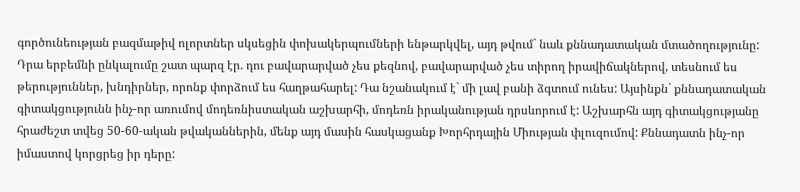գործունեության բազմաթիվ ոլորտներ սկսեցին փոխակերպումների ենթարկվել, այդ թվում` նաև քննադատական մտածողությունը: Դրա երբեմնի ընկալումը շատ պարզ էր. դու բավարարված չես քեզնով, բավարարված չես տիրող իրավիճակներով, տեսնում ես թերություններ, խնդիրներ, որոնք փորձում ես հաղթահարել: Դա նշանակում է` մի լավ բանի ձգտում ունես: Այսինքն` քննադատական գիտակցությունն ինչ-որ առումով մոդեռնիստական աշխարհի, մոդեռն իրականության դրսևորում է: Աշխարհն այդ գիտակցությանը հրաժեշտ տվեց 50-60-ական թվականներին, մենք այդ մասին հասկացանք Խորհրդային Միության փլուզումով: Քննադատն ինչ-որ իմաստով կորցրեց իր դերը: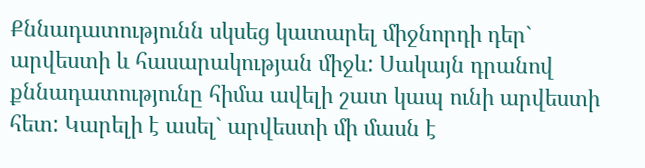Քննադատությունն սկսեց կատարել միջնորդի դեր` արվեստի և հասարակության միջև: Սակայն դրանով քննադատությունը հիմա ավելի շատ կապ ունի արվեստի հետ: Կարելի է ասել` արվեստի մի մասն է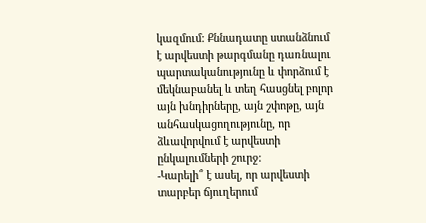կազմում: Քննադատը ստանձնում է արվեստի թարգմանը դառնալու պարտականությունը և փորձում է մեկնաբանել և տեղ հասցնել բոլոր այն խնդիրները, այն շփոթը, այն անհասկացողությունը, որ ձևավորվում է արվեստի ընկալումների շուրջ:
-Կարելի՞ է ասել, որ արվեստի տարբեր ճյուղերում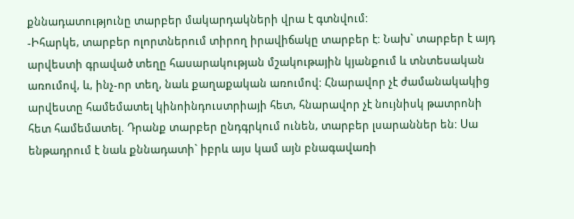քննադատությունը տարբեր մակարդակների վրա է գտնվում:
-Իհարկե, տարբեր ոլորտներում տիրող իրավիճակը տարբեր է: Նախ` տարբեր է այդ արվեստի գրաված տեղը հասարակության մշակութային կյանքում և տնտեսական առումով, և, ինչ-որ տեղ, նաև քաղաքական առումով: Հնարավոր չէ ժամանակակից արվեստը համեմատել կինոինդուստրիայի հետ, հնարավոր չէ նույնիսկ թատրոնի հետ համեմատել. Դրանք տարբեր ընդգրկում ունեն, տարբեր լսարաններ են: Սա ենթադրում է նաև քննադատի` իբրև այս կամ այն բնագավառի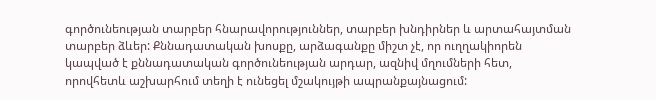գործունեության տարբեր հնարավորություններ, տարբեր խնդիրներ և արտահայտման տարբեր ձևեր: Քննադատական խոսքը, արձագանքը միշտ չէ, որ ուղղակիորեն կապված է քննադատական գործունեության արդար, ազնիվ մղումների հետ, որովհետև աշխարհում տեղի է ունեցել մշակույթի ապրանքայնացում: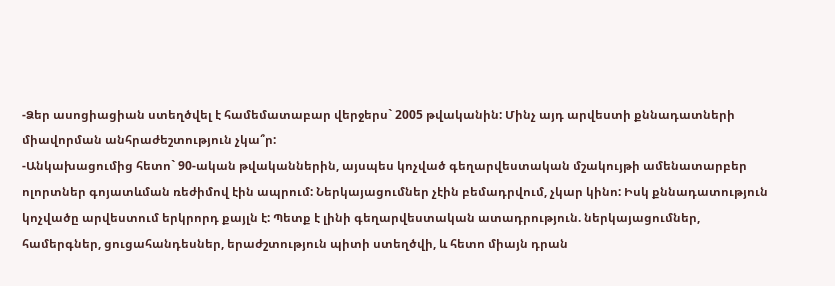-Ձեր ասոցիացիան ստեղծվել է համեմատաբար վերջերս` 2005 թվականին: Մինչ այդ արվեստի քննադատների միավորման անհրաժեշտություն չկա՞ր:
-Անկախացումից հետո` 90-ական թվականներին, այսպես կոչված գեղարվեստական մշակույթի ամենատարբեր ոլորտներ գոյատևման ռեժիմով էին ապրում: Ներկայացումներ չէին բեմադրվում, չկար կինո: Իսկ քննադատություն կոչվածը արվեստում երկրորդ քայլն է: Պետք է լինի գեղարվեստական ատադրություն. ներկայացումներ, համերգներ, ցուցահանդեսներ, երաժշտություն պիտի ստեղծվի, և հետո միայն դրան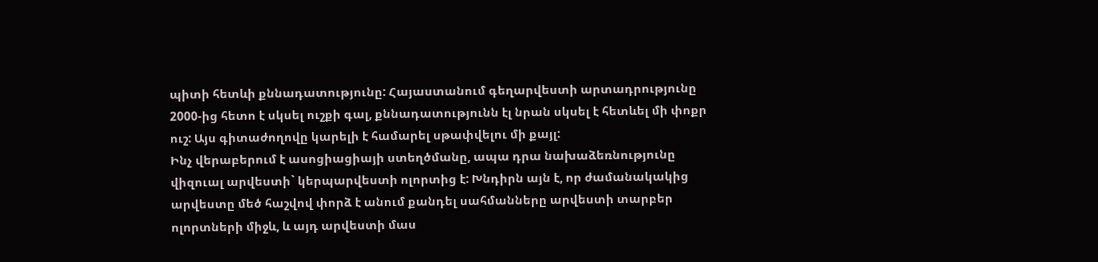պիտի հետևի քննադատությունը: Հայաստանում գեղարվեստի արտադրությունը 2000-ից հետո է սկսել ուշքի գալ, քննադատությունն էլ նրան սկսել է հետևել մի փոքր ուշ: Այս գիտաժողովը կարելի է համարել սթափվելու մի քայլ:
Ինչ վերաբերում է ասոցիացիայի ստեղծմանը, ապա դրա նախաձեռնությունը վիզուալ արվեստի` կերպարվեստի ոլորտից է: Խնդիրն այն է, որ ժամանակակից արվեստը մեծ հաշվով փորձ է անում քանդել սահմանները արվեստի տարբեր ոլորտների միջև, և այդ արվեստի մաս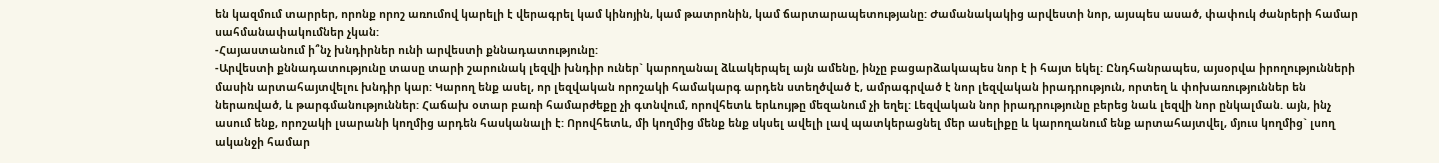են կազմում տարրեր, որոնք որոշ առումով կարելի է վերագրել կամ կինոյին, կամ թատրոնին, կամ ճարտարապետությանը: Ժամանակակից արվեստի նոր, այսպես ասած, փափուկ ժանրերի համար սահմանափակումներ չկան:
-Հայաստանում ի՞նչ խնդիրներ ունի արվեստի քննադատությունը:
-Արվեստի քննադատությունը տասը տարի շարունակ լեզվի խնդիր ուներ` կարողանալ ձևակերպել այն ամենը, ինչը բացարձակապես նոր է ի հայտ եկել: Ընդհանրապես, այսօրվա իրողությունների մասին արտահայտվելու խնդիր կար: Կարող ենք ասել, որ լեզվական որոշակի համակարգ արդեն ստեղծված է, ամրագրված է նոր լեզվական իրադրություն, որտեղ և փոխառություններ են ներառված, և թարգմանություններ: Հաճախ օտար բառի համարժեքը չի գտնվում, որովհետև երևույթը մեզանում չի եղել: Լեզվական նոր իրադրությունը բերեց նաև լեզվի նոր ընկալման. այն, ինչ ասում ենք, որոշակի լսարանի կողմից արդեն հասկանալի է: Որովհետև, մի կողմից մենք ենք սկսել ավելի լավ պատկերացնել մեր ասելիքը և կարողանում ենք արտահայտվել, մյուս կողմից` լսող ականջի համար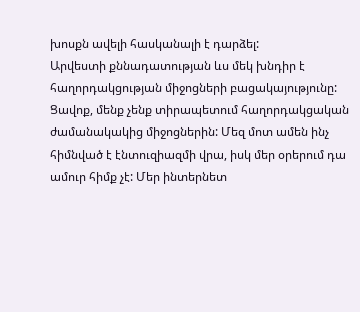խոսքն ավելի հասկանալի է դարձել:
Արվեստի քննադատության ևս մեկ խնդիր է հաղորդակցության միջոցների բացակայությունը: Ցավոք, մենք չենք տիրապետում հաղորդակցական ժամանակակից միջոցներին: Մեզ մոտ ամեն ինչ հիմնված է էնտուզիազմի վրա, իսկ մեր օրերում դա ամուր հիմք չէ: Մեր ինտերնետ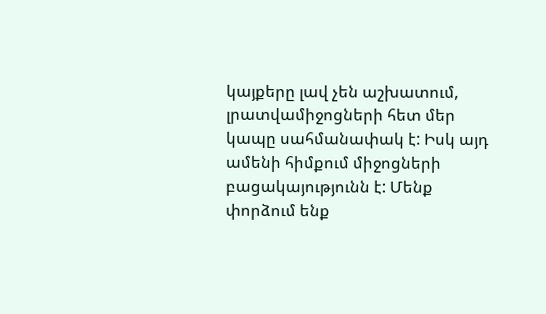կայքերը լավ չեն աշխատում, լրատվամիջոցների հետ մեր կապը սահմանափակ է: Իսկ այդ ամենի հիմքում միջոցների բացակայությունն է: Մենք փորձում ենք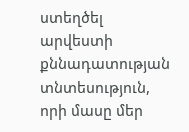ստեղծել արվեստի քննադատության տնտեսություն, որի մասը մեր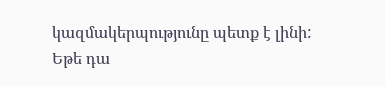կազմակերպությունը պետք է լինի: Եթե դա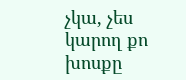չկա, չես կարող քո խոսքը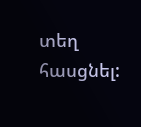տեղ հասցնել: